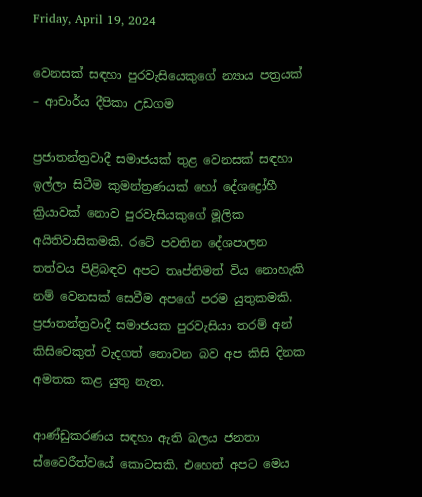Friday, April 19, 2024

වෙනසක් සඳහා පුරවැසියෙකුගේ න්‍යාය පත්‍රයක් – ආචාර්ය දීපිකා උඩගම

ප්‍රජාතන්ත්‍රවාදී සමාජයක් තුළ වෙනසක් සඳහා ඉල්ලා සිටීම කුමන්ත්‍රණයක් හෝ දේශද්‍රෝහී ක්‍රියාවක් නොව පුරවැසියකුගේ මූලික අයිතිවාසිකමකි. රටේ පවතින දේශපාලන තත්වය පිළිබඳව අපට තෘප්තිමත් විය නොහැකි නම් වෙනසක් සෙවීම අපගේ පරම යුතුකමකි. ප්‍රජාතන්ත්‍රවාදී සමාජයක පුරවැසියා තරම් අන් කිසිවෙකුත් වැදගත් නොවන බව අප කිසි දිනක අමතක කළ යුතු නැත.

ආණ්ඩුකරණය සඳහා ඇති බලය ජනතා ස්වෛරීත්වයේ කොටසකි. එහෙත් අපට මෙය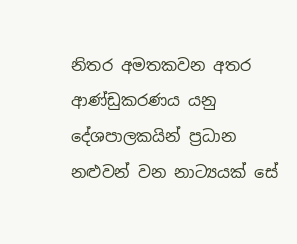නිතර අමතකවන අතර ආණ්ඩුකරණය යනු දේශපාලකයින් ප්‍රධාන නළුවන් වන නාට්‍යයක් සේ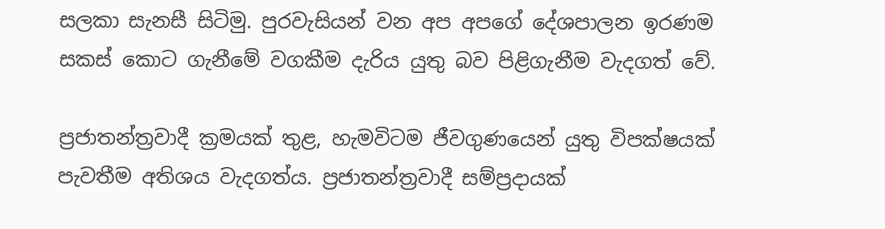සලකා සැනසී සිටිමු. පුරවැසියන් වන අප අපගේ දේශපාලන ඉරණම සකස් කොට ගැනීමේ වගකීම දැරිය යුතු බව පිළිගැනීම වැදගත් වේ.

ප්‍රජාතන්ත්‍රවාදී ක්‍රමයක් තුළ, හැමවිටම ජීවගුණයෙන් යුතු විපක්ෂයක් පැවතීම අතිශය වැදගත්ය. ප්‍රජාතන්ත්‍රවාදී සම්ප්‍රදායක්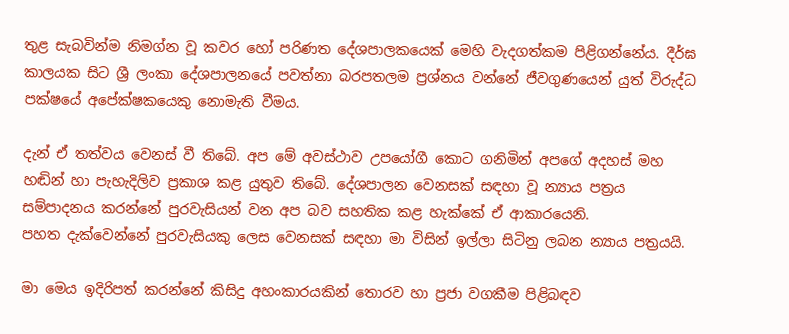තුළ සැබවින්ම නිමග්න වූ කවර හෝ පරිණත දේශපාලකයෙක් මෙහි වැදගත්කම පිළිගන්නේය. දීර්ඝ කාලයක සිට ශ්‍රී ලංකා දේශපාලනයේ පවත්නා බරපතලම ප්‍රශ්නය වන්නේ ජීවගුණයෙන් යුත් විරුද්ධ පක්ෂයේ අපේක්ෂකයෙකු නොමැති වීමය.

දැන් ඒ තත්වය වෙනස් වී තිබේ. අප මේ අවස්ථාව උපයෝගී කොට ගනිමින් අපගේ අදහස් මහ හඬින් හා පැහැදිලිව ප්‍රකාශ කළ යුතුව තිබේ. දේශපාලන වෙනසක් සඳහා වූ න්‍යාය පත්‍රය සම්පාදනය කරන්නේ පුරවැසියන් වන අප බව සහතික කළ හැක්කේ ඒ ආකාරයෙනි.
පහත දැක්වෙන්නේ පුරවැසියකු ලෙස වෙනසක් සඳහා මා විසින් ඉල්ලා සිටිනු ලබන න්‍යාය පත්‍රයයි.

මා මෙය ඉදිරිපත් කරන්නේ කිසිදු අහංකාරයකින් තොරව හා ප්‍රජා වගකීම පිළිබඳව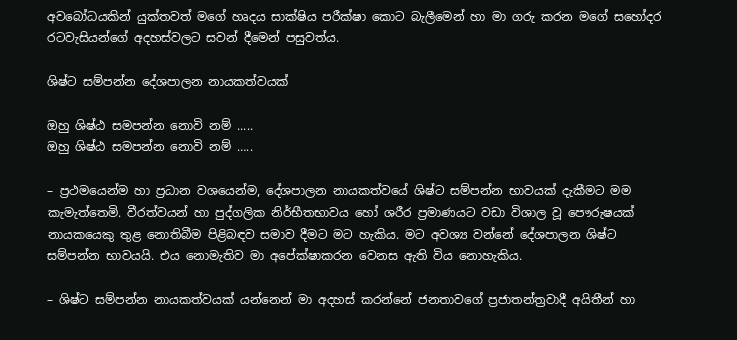අවබෝධයකින් යුක්තවත් මගේ හෘදය සාක්ෂිය පරීක්ෂා කොට බැලීමෙන් හා මා ගරු කරන මගේ සහෝදර රටවැසියන්ගේ අදහස්වලට සවන් දීමෙන් පසුවත්ය.

ශිෂ්ට සම්පන්න දේශපාලන නායකත්වයක්

ඔහු ශිෂ්ඨ සමපන්න නොවි නම් .....
ඔහු ශිෂ්ඨ සමපන්න නොවි නම් …..

– ප්‍රථමයෙන්ම හා ප්‍රධාන වශයෙන්ම, දේශපාලන නායකත්වයේ ශිෂ්ට සම්පන්න භාවයක් දැකීමට මම කැමැත්තෙමි. වීරත්වයන් හා පුද්ගලික නිර්භීතභාවය හෝ ශරීර ප්‍රමාණයට වඩා විශාල වූ පෞරුෂයක් නායකයෙකු තුළ නොතිබීම පිළිබඳව සමාව දීමට මට හැකිය. මට අවශ්‍ය වන්නේ දේශපාලන ශිෂ්ට සම්පන්න භාවයයි. එය නොමැතිව මා අපේක්ෂාකරන වෙනස ඇති විය නොහැකිය.

– ශිෂ්ට සම්පන්න නායකත්වයක් යන්නෙන් මා අදහස් කරන්නේ ජනතාවගේ ප්‍රජාතන්ත්‍රවාදී අයිතීන් හා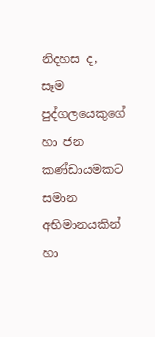නිදහස ද, සෑම පුද්ගලයෙකුගේ හා ජන කණ්ඩායමකට සමාන අභිමානයකින් හා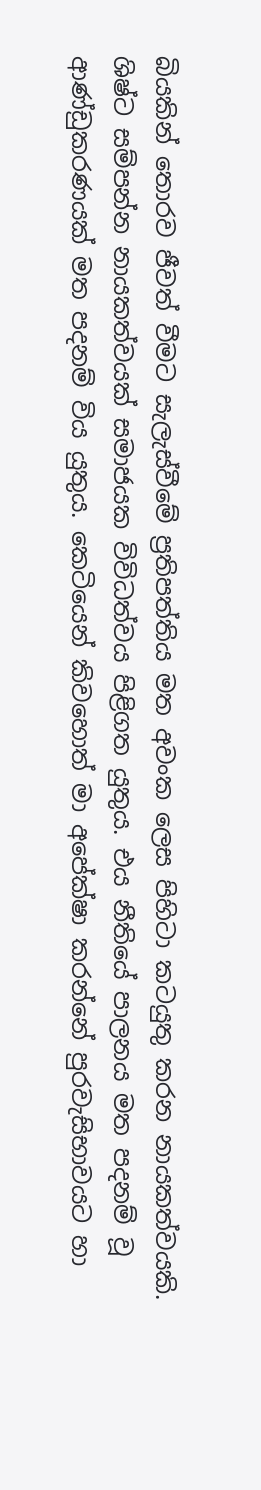බියකින් තොරව ජීවත් වීමට සැලැස්වීමේ ප්‍රතිපත්තිය මත අවංක ලෙස පිහිටා කටයුතු කරන නායකත්වයකි. ශිෂ්ට සම්පන්න නායකත්වයක් සමාජයක විවිධත්වය පිළිගත යුතුය. එය නීතියේ පාලනය මත පදනම් වූ ආණ්ඩුකරණයක් මත පදනම් විය යුතුය. කෙටියෙන් කිවහොත් මා අපේක්ෂා කරන්නේ පුරවැසිභාවයට හා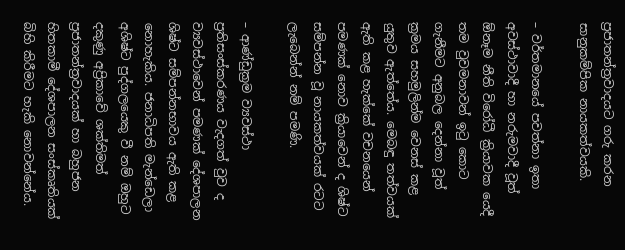ප්‍රජාතන්ත්‍රවාදයට ගරු කරන සානුකම්පික නායකත්වයකි.

– වර්තමානයේ පවත්නා ඉතා අවස්ථාවාදී හා නරුමවාදී වූත් ඕනෑම නීති විරෝධී ක්‍රියාවක යෙදී තම වුවමනාවන් ඉටු කොට ගැනීමට අනුබල දෙන්නා වූත් ක්‍රමය සහමුලින්ම වෙනස් කළ යුතුව ඇත්තේය. මෙබඳු තත්වයක් ඇති කළ හැක්කේ වචනයෙන් පමණක් නොව ක්‍රියාවෙන් ද ශිෂ්ට සම්පන්න වූ නායකත්වයක් රටට ලැබෙන්න් නම් පමණි.

– ආණ්ඩුක්‍රම ව්‍යවස්ථා ප්‍රතිසංස්කරණය වැදගත් වුව ද ව්‍යවස්ථාවෙන් පමණක් දේශපාලන ශිෂ්ට සම්පන්නභාවය ඇති කළ නොහැකිය. ජනාධිපති මැන්ඩෙලා අශිෂ්ට පුද්ගලයෙකු වී නම් ඔහුට දකුණු අප්‍රිකාවේ ශක්තිමත් ප්‍රජාතන්ත්‍රවාදයක් හා බහුජන හිතකාමී දේශපාලන සංස්කෘතියක් බිහි කිරීමට හැකි නොවන්නේය.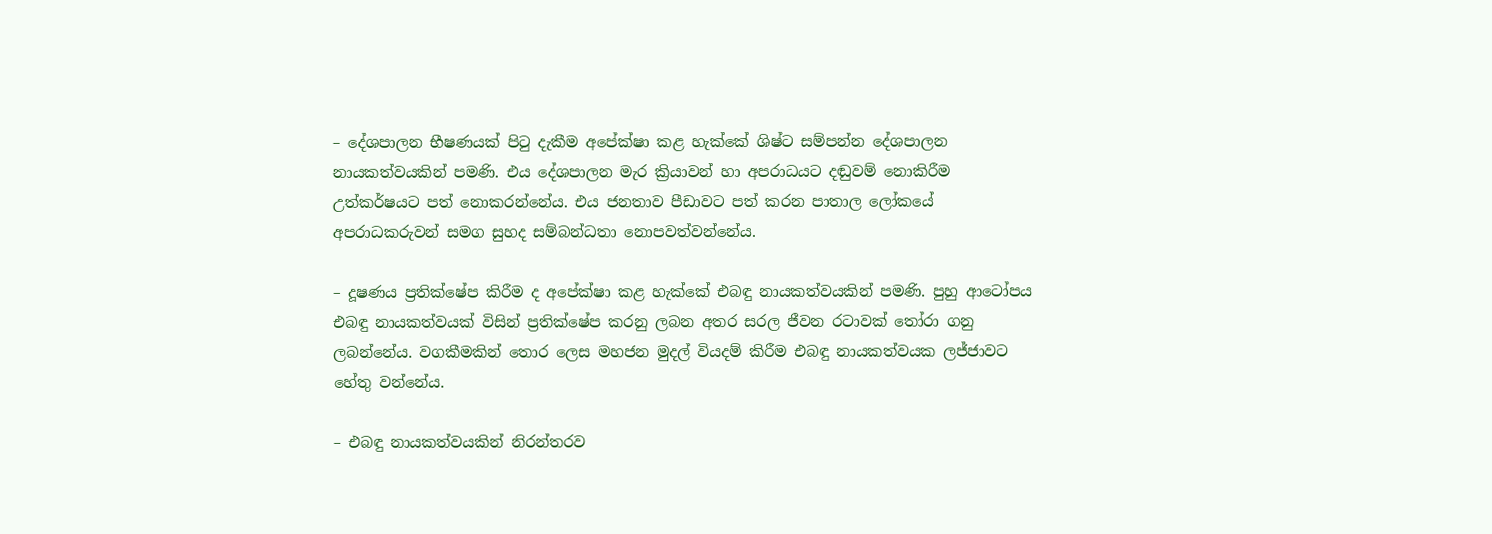– දේශපාලන භීෂණයක් පිටු දැකීම අපේක්ෂා කළ හැක්කේ ශිෂ්ට සම්පන්න දේශපාලන නායකත්වයකින් පමණි. එය දේශපාලන මැර ක්‍රියාවන් හා අපරාධයට දඬුවම් නොකිරීම උත්කර්ෂයට පත් නොකරන්නේය. එය ජනතාව පීඩාවට පත් කරන පාතාල ලෝකයේ අපරාධකරුවන් සමග සුහද සම්බන්ධතා නොපවත්වන්නේය.

– දූෂණය ප්‍රතික්ෂේප කිරීම ද අපේක්ෂා කළ හැක්කේ එබඳු නායකත්වයකින් පමණි. පුහු ආටෝපය එබඳු නායකත්වයක් විසින් ප්‍රතික්ෂේප කරනු ලබන අතර සරල ජීවන රටාවක් තෝරා ගනු ලබන්නේය. වගකීමකින් තොර ලෙස මහජන මුදල් වියදම් කිරීම එබඳු නායකත්වයක ලජ්ජාවට හේතු වන්නේය.

– එබඳු නායකත්වයකින් නිරන්තරව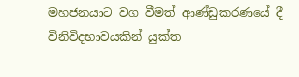මහජනයාට වග වීමත් ආණ්ඩුකරණයේ දී විනිවිදභාවයකින් යුක්ත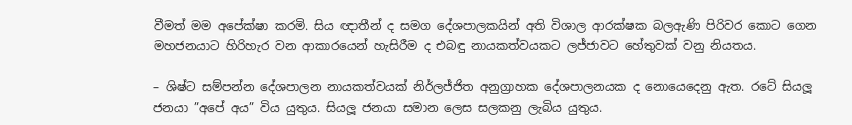වීමත් මම අපේක්ෂා කරමි. සිය ඥාතීන් ද සමග දේශපාලකයින් අති විශාල ආරක්ෂක බලඇණි පිරිවර කොට ගෙන මහජනයාට හිරිහැර වන ආකාරයෙන් හැසිරීම ද එබඳු නායකත්වයකට ලජ්ජාවට හේතුවක් වනු නියතය.

– ශිෂ්ට සම්පන්න දේශපාලන නායකත්වයක් නිර්ලජ්ජිත අනුග්‍රාහක දේශපාලනයක ද නොයෙදෙනු ඇත. රටේ සියලූ ජනයා ”අපේ අය” විය යුතුය. සියලූ ජනයා සමාන ලෙස සලකනු ලැබිය යුතුය.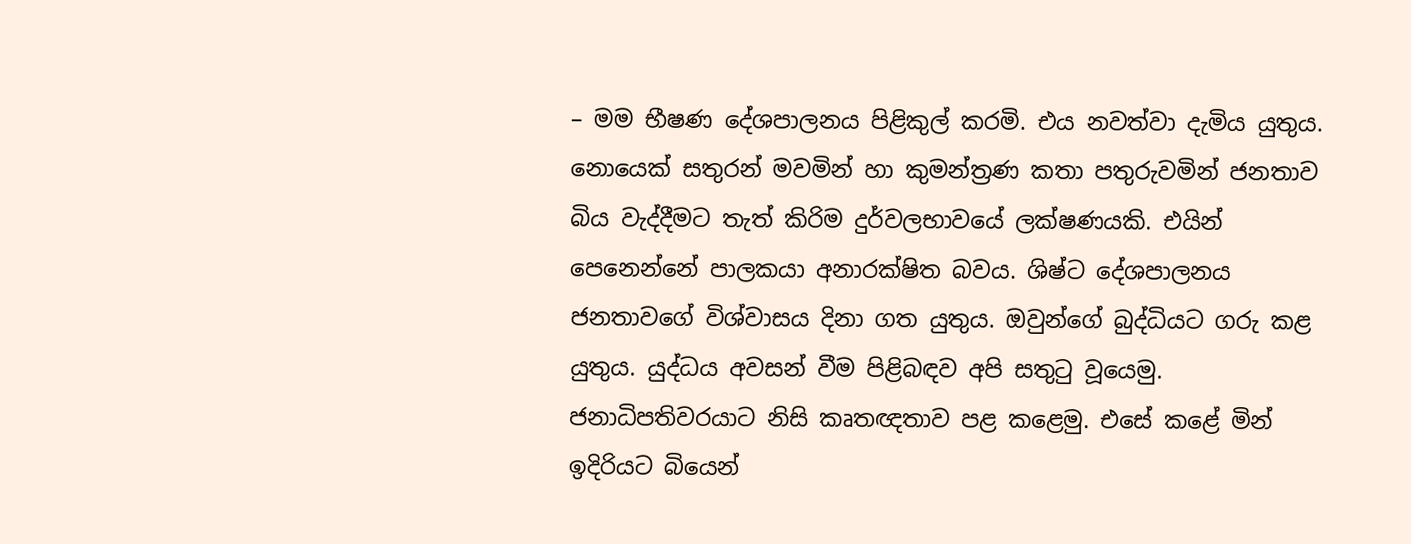– මම භීෂණ දේශපාලනය පිළිකුල් කරමි. එය නවත්වා දැමිය යුතුය. නොයෙක් සතුරන් මවමින් හා කුමන්ත්‍රණ කතා පතුරුවමින් ජනතාව බිය වැද්දීමට තැත් කිරිම දුර්වලභාවයේ ලක්ෂණයකි. එයින් පෙනෙන්නේ පාලකයා අනාරක්ෂිත බවය. ශිෂ්ට දේශපාලනය ජනතාවගේ විශ්වාසය දිනා ගත යුතුය. ඔවුන්ගේ බුද්ධියට ගරු කළ යුතුය. යුද්ධය අවසන් වීම පිළිබඳව අපි සතුටු වූයෙමු. ජනාධිපතිවරයාට නිසි කෘතඥතාව පළ කළෙමු. එසේ කළේ මින් ඉදිරියට බියෙන්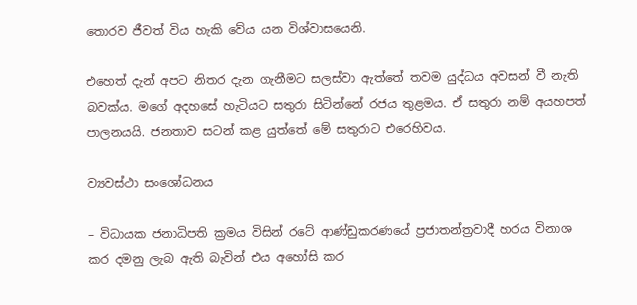තොරව ජීවත් විය හැකි වේය යන විශ්වාසයෙනි.

එහෙත් දැන් අපට නිතර දැන ගැනීමට සලස්වා ඇත්තේ තවම යුද්ධය අවසන් වී නැති බවක්ය. මගේ අදහසේ හැටියට සතුරා සිටින්නේ රජය තුළමය. ඒ සතුරා නම් අයහපත් පාලනයයි. ජනතාව සටන් කළ යුත්තේ මේ සතුරාට එරෙහිවය.

ව්‍යවස්ථා සංශෝධනය

– විධායක ජනාධිපති ක්‍රමය විසින් රටේ ආණ්ඩුකරණයේ ප්‍රජාතන්ත්‍රවාදී හරය විනාශ කර දමනු ලැබ ඇති බැවින් එය අහෝසි කර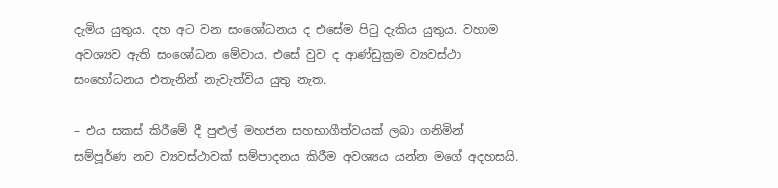දැමිය යුතුය. දහ අට වන සංශෝධනය ද එසේම පිටු දැකිය යුතුය. වහාම අවශ්‍යව ඇති සංශෝධන මේවාය. එසේ වුව ද ආණ්ඩුක්‍රම ව්‍යවස්ථා සංහෝධනය එතැනින් නැවැත්විය යුතු නැත.

– එය සකස් කිරීමේ දී පුළුල් මහජන සහභාගීත්වයක් ලබා ගනිමින් සම්පූර්ණ නව ව්‍යවස්ථාවක් සම්පාදනය කිරීම අවශ්‍යය යන්න මගේ අදහසයි.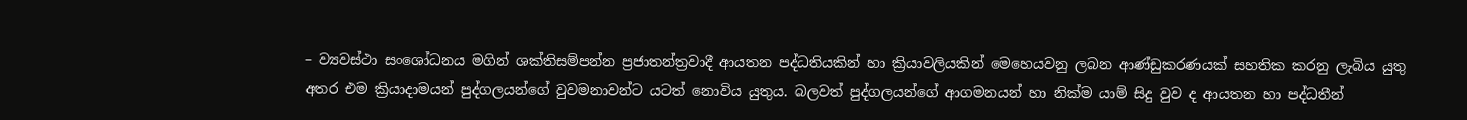– ව්‍යවස්ථා සංශෝධනය මගින් ශක්තිසම්පන්න ප්‍රජාතන්ත්‍රවාදී ආයතන පද්ධතියකින් හා ක්‍රියාවලියකින් මෙහෙයවනු ලබන ආණ්ඩුකරණයක් සහතික කරනු ලැබිය යුතු අතර එම ක්‍රියාදාමයන් පුද්ගලයන්ගේ වුවමනාවන්ට යටත් නොවිය යුතුය. බලවත් පුද්ගලයන්ගේ ආගමනයන් හා නික්ම යාම් සිදු වුව ද ආයතන හා පද්ධතීන්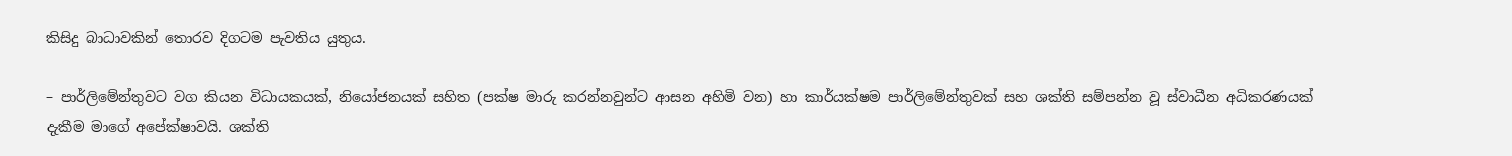කිසිදු බාධාවකින් තොරව දිගටම පැවතිය යුතුය.

– පාර්ලිමේන්තුවට වග කියන විධායකයක්, නියෝජනයක් සහිත (පක්ෂ මාරු කරන්නවුන්ට ආසන අහිමි වන) හා කාර්යක්ෂම පාර්ලිමේන්තුවක් සහ ශක්ති සම්පන්න වූ ස්වාධීන අධිකරණයක් දැකීම මාගේ අපේක්ෂාවයි. ශක්ති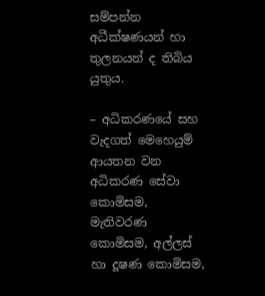සම්පන්න අධීක්ෂණයන් හා තුලනයන් ද තිබිය යුතුය.

– අධිකරණයේ සහ වැදගත් මෙහෙයුම් ආයතන වන අධිකරණ සේවා කොමිසම, මැතිවරණ කොමිසම, අල්ලස් හා දූෂණ කොමිසම,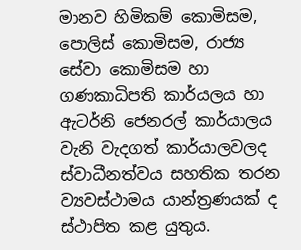මානව හිමිකම් කොමිසම, පොලිස් කොමිසම, රාජ්‍ය සේවා කොමිසම හා ගණකාධිපති කාර්යලය හා ඇටර්නි ජෙනරල් කාර්යාලය වැනි වැදගත් කාර්යාලවලද ස්වාධීනත්වය සහතික තරන ව්‍යවස්ථාමය යාන්ත්‍රණයක් ද ස්ථාපිත කළ යුතුය.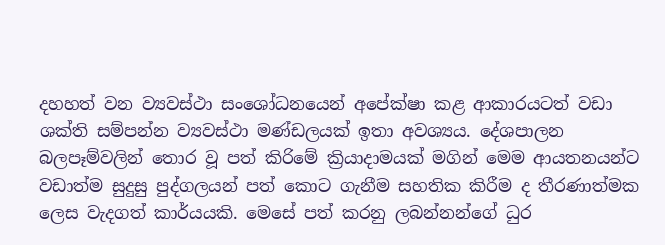දහහත් වන ව්‍යවස්ථා සංශෝධනයෙන් අපේක්ෂා කළ ආකාරයටත් වඩා ශක්ති සම්පන්න ව්‍යවස්ථා මණ්ඩලයක් ඉතා අවශ්‍යය. දේශපාලන බලපෑම්වලින් තොර වූ පත් කිරිමේ ක්‍රියාදාමයක් මගින් මෙම ආයතනයන්ට වඩාත්ම සුදුසු පුද්ගලයන් පත් කොට ගැනීම සහතික කිරීම ද තීරණාත්මක ලෙස වැදගත් කාර්යයකි. මෙසේ පත් කරනු ලබන්නන්ගේ ධුර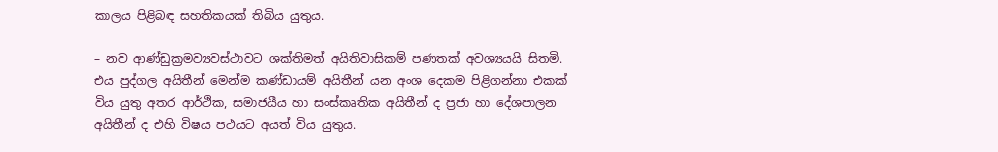කාලය පිළිබඳ සහතිකයක් තිබිය යුතුය.

– නව ආණ්ඩුක්‍රමව්‍යවස්ථාවට ශක්තිමත් අයිතිවාසිකම් පණතක් අවශ්‍යයයි සිතමි. එය පුද්ගල අයිතීන් මෙන්ම කණ්ඩායම් අයිතීන් යන අංශ දෙකම පිළිගන්නා එකක් විය යුතු අතර ආර්ථික, සමාජයීය හා සංස්කෘතික අයිතීන් ද ප්‍රජා හා දේශපාලන අයිතීන් ද එහි විෂය පථයට අයත් විය යුතුය.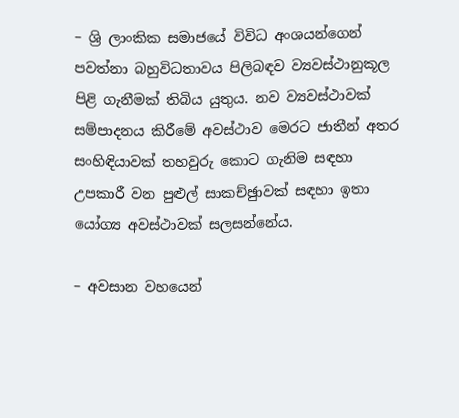– ශ්‍රි ලාංකික සමාජයේ විවිධ අංශයන්ගෙන් පවත්නා බහුවිධතාවය පිලිබඳව ව්‍යවස්ථානුකූල පිළි ගැනීමක් තිබිය යුතුය. නව ව්‍යවස්ථාවක් සම්පාදනය කිරීමේ අවස්ථාව මෙරට ජාතීන් අතර සංහිඳියාවක් තහවුරු කොට ගැනිම සඳහා උපකාරී වන පුළුල් සාකච්ඡුාවක් සඳහා ඉතා යෝග්‍ය අවස්ථාවක් සලසන්නේය.

– අවසාන වහයෙන්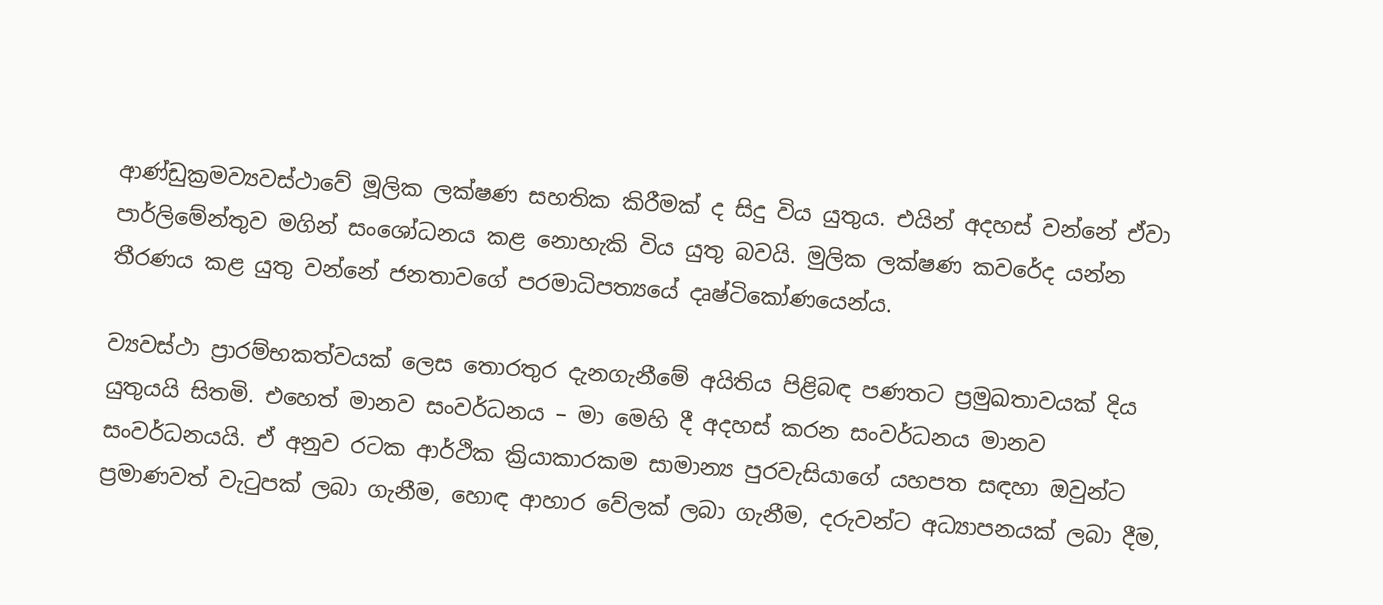ආණ්ඩුක්‍රමව්‍යවස්ථාවේ මූලික ලක්ෂණ සහතික කිරීමක් ද සිදු විය යුතුය. එයින් අදහස් වන්නේ ඒවා පාර්ලිමේන්තුව මගින් සංශෝධනය කළ නොහැකි විය යුතු බවයි. මුලික ලක්ෂණ කවරේද යන්න තීරණය කළ යුතු වන්නේ ජනතාවගේ පරමාධිපත්‍යයේ දෘෂ්ටිකෝණයෙන්ය.

ව්‍යවස්ථා ප්‍රාරම්භකත්වයක් ලෙස තොරතුර දැනගැනීමේ අයිතිය පිළිබඳ පණතට ප්‍රමුඛතාවයක් දිය යුතුයයි සිතමි. එහෙත් මානව සංවර්ධනය – මා මෙහි දී අදහස් කරන සංවර්ධනය මානව සංවර්ධනයයි. ඒ අනුව රටක ආර්ථික ක්‍රියාකාරකම සාමාන්‍ය පුරවැසියාගේ යහපත සඳහා ඔවුන්ට ප්‍රමාණවත් වැටුපක් ලබා ගැනීම, හොඳ ආහාර වේලක් ලබා ගැනීම, දරුවන්ට අධ්‍යාපනයක් ලබා දීම,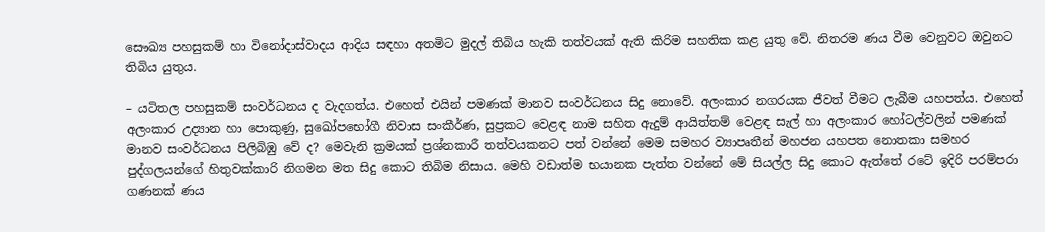සෞඛ්‍ය පහසුකම් හා විනෝදාස්වාදය ආදිය සඳහා අතමිට මුදල් තිබිය හැකි තත්වයක් ඇති කිරිම සහතික කළ යුතු වේ. නිතරම ණය වීම වෙනුවට ඔවුනට තිබිය යුතුය.

– යටිතල පහසුකම් සංවර්ධනය ද වැදගත්ය. එහෙත් එයින් පමණක් මානව සංවර්ධනය සිදු නොවේ. අලංකාර නගරයක ජීවත් වීමට ලැබීම යහපත්ය. එහෙත් අලංකාර උද්‍යාන හා පොකුණු, සුඛෝපභෝගී නිවාස සංකීර්ණ, සුප්‍රකට වෙළඳ නාම සහිත ඇදුම් ආයිත්තම් වෙළඳ සැල් හා අලංකාර හෝටල්වලින් පමණක් මානව සංවර්ධනය පිලිබිඹු වේ ද? මෙවැනි ක්‍රමයක් ප්‍රශ්නකාරී තත්වයකනට පත් වන්නේ මෙම සමහර ව්‍යාපෘතීන් මහජන යහපත නොතකා සමහර පුද්ගලයන්ගේ හිතුවක්කාරි නිගමන මත සිදු කොට තිබිම නිසාය. මෙහි වඩාත්ම භයානක පැත්ත වන්නේ මේ සියල්ල සිදු කොට ඇත්තේ රටේ ඉදිරි පරම්පරා ගණනක් ණය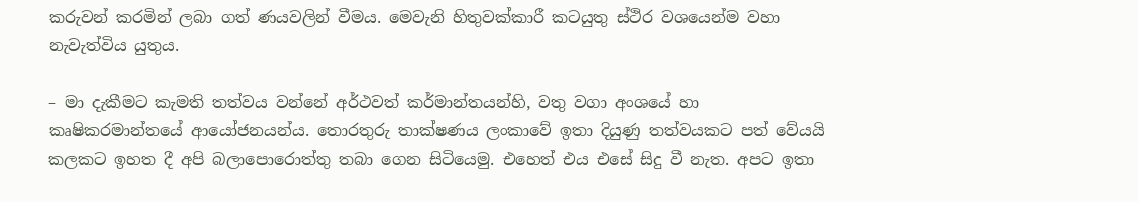කරුවන් කරමින් ලබා ගත් ණයවලින් වීමය. මෙවැනි හිතුවක්කාරී කටයුතු ස්ථිර වශයෙන්ම වහා නැවැත්විය යුතුය.

– මා දැකීමට කැමති තත්වය වන්නේ අර්ථවත් කර්මාන්තයන්හි, වතු වගා අංශයේ හා කෘෂිකරමාන්තයේ ආයෝජනයන්ය. තොරතුරු තාක්ෂණය ලංකාවේ ඉතා දියුණු තත්වයකට පත් වේයයි කලකට ඉහත දී අපි බලාපොරොත්තු තබා ගෙන සිටියෙමු. එහෙත් එය එසේ සිදු වී නැත. අපට ඉතා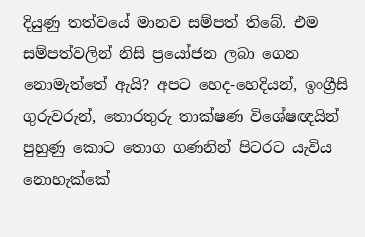දියුණු තත්වයේ මානව සම්පත් තිබේ. එම සම්පත්වලින් නිසි ප්‍රයෝජන ලබා ගෙන නොමැත්තේ ඇයි? අපට හෙද-හෙදියන්, ඉංග්‍රීසි ගුරුවරුන්, තොරතුරු තාක්ෂණ විශේෂඥයින් පුහුණු කොට තොග ගණනින් පිටරට යැවිය නොහැක්කේ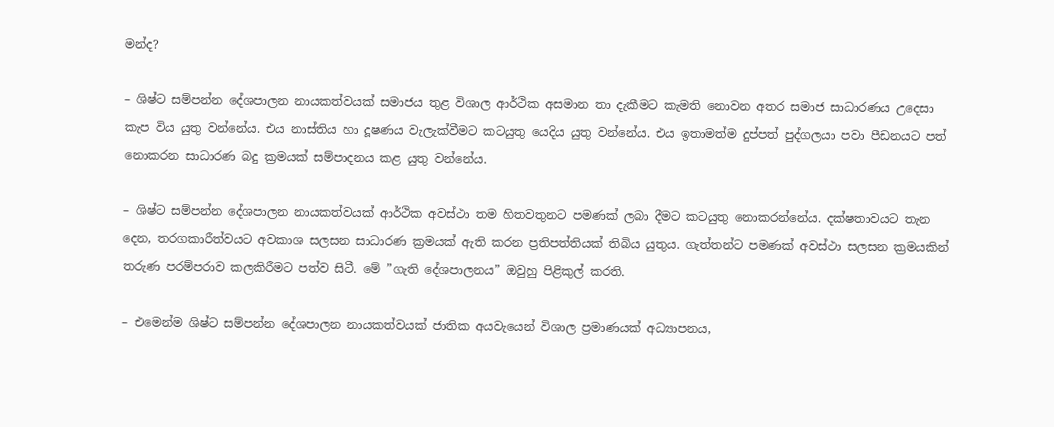මන්ද?

– ශිෂ්ට සම්පන්න දේශපාලන නායකත්වයක් සමාජය තුළ විශාල ආර්ථික අසමාන තා දැකීමට කැමති නොවන අතර සමාජ සාධාරණය උදෙසා කැප විය යුතු වන්නේය. එය නාස්තිය හා දූෂණය වැලැක්වීමට කටයුතු යෙදිය යුතු වන්නේය. එය ඉතාමත්ම දුප්පත් පුද්ගලයා පවා පීඩනයට පත් නොකරන සාධාරණ බදු ක්‍රමයක් සම්පාදනය කළ යුතු වන්නේය.

– ශිෂ්ට සම්පන්න දේශපාලන නායකත්වයක් ආර්ථික අවස්ථා තම හිතවතුනට පමණක් ලබා දීමට කටයුතු නොකරන්නේය. දක්ෂතාවයට තැන දෙන, තරගකාරීත්වයට අවකාශ සලසන සාධාරණ ක්‍රමයක් ඇති කරන ප්‍රතිපත්තියක් තිබිය යුතුය. ගැත්තන්ට පමණක් අවස්ථා සලසන ක්‍රමයකින් තරුණ පරම්පරාව කලකිරීමට පත්ව සිටී. මේ ”ගැති දේශපාලනය” ඔවුහු පිළිකුල් කරති.

– එමෙන්ම ශිෂ්ට සම්පන්න දේශපාලන නායකත්වයක් ජාතික අයවැයෙන් විශාල ප්‍රමාණයක් අධ්‍යාපනය,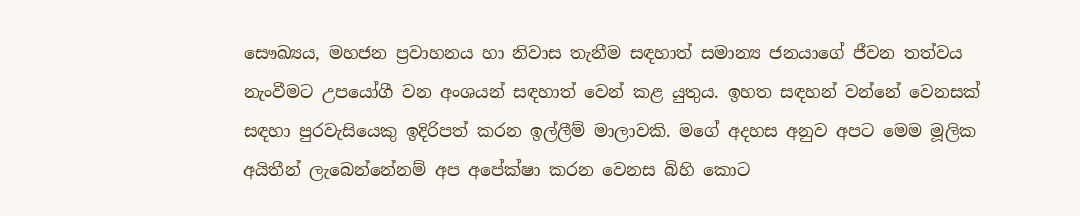සෞඛ්‍යය, මහජන ප්‍රවාහනය හා නිවාස තැනීම සඳහාත් සමාන්‍ය ජනයාගේ ජීවන තත්වය නැංවීමට උපයෝගී වන අංශයන් සඳහාත් වෙන් කළ යුතුය. ඉහත සඳහන් වන්නේ වෙනසක් සඳහා පුරවැසියෙකු ඉදිරිපත් කරන ඉල්ලීම් මාලාවකි. මගේ අදහස අනුව අපට මෙම මූලික අයිතීන් ලැබෙන්නේනම් අප අපේක්ෂා කරන වෙනස බිහි කොට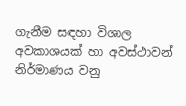ගැනීම සඳහා විශාල අවකාශයක් හා අවස්ථාවන් නිර්මාණය වනු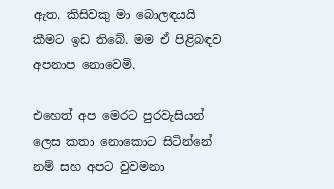ඇත. කිසිවකු මා බොලඳයයි කීමට ඉඩ තිබේ. මම ඒ පිළිබඳව අපනාප නොවෙමි.

එහෙත් අප මෙරට පුරවැසියන් ලෙස කතා නොකොට සිටින්නේ නම් සහ අපට වුවමනා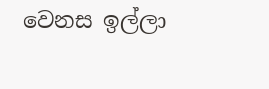වෙනස ඉල්ලා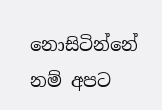නොසිටින්නේ නම් අපට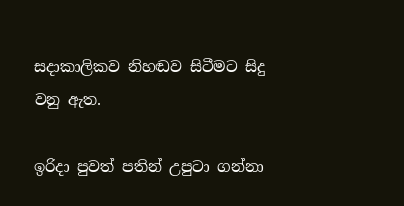සදාකාලිකව නිහඬව සිටීමට සිදු වනු ඇත.

ඉරිදා පුවත් පතින් උපුටා ගන්නා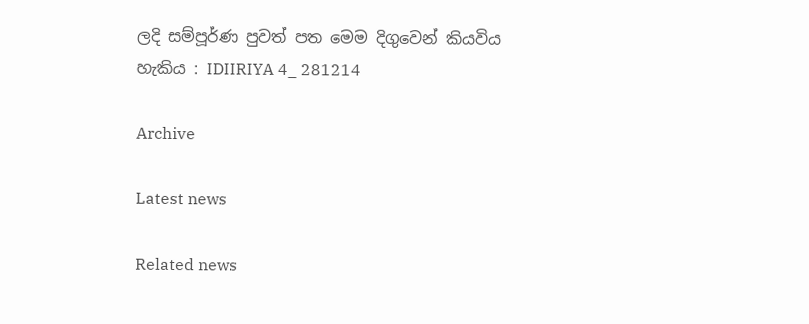ලදි සම්පූර්ණ පුවත් පත මෙම දිගුවෙන් කියවිය හැකිය : IDIIRIYA 4_ 281214

Archive

Latest news

Related news